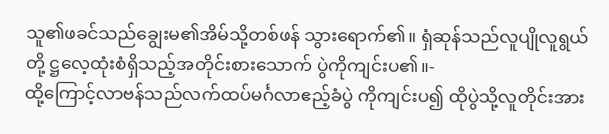သူ၏ဖခင်သည်ချွေးမ၏အိမ်သို့တစ်ဖန် သွားရောက်၏။ ရှံဆုန်သည်လူပျိုလူရွယ်တို့ ဋ္ဌလေ့ထုံးစံရှိသည့်အတိုင်းစားသောက် ပွဲကိုကျင်းပ၏။-
ထို့ကြောင့်လာဗန်သည်လက်ထပ်မင်္ဂလာဧည့်ခံပွဲ ကိုကျင်းပ၍ ထိုပွဲသို့လူတိုင်းအား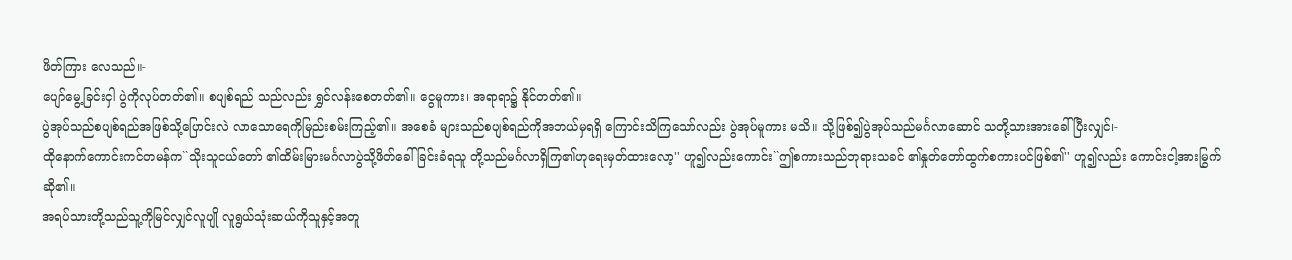ဖိတ်ကြား လေသည်။-
ပျော်မွေ့ခြင်းငှါ ပွဲကိုလုပ်တတ်၏။ စပျစ်ရည် သည်လည်း ရွှင်လန်းစေတတ်၏။ ငွေမူကား၊ အရာရာ၌ နိုင်တတ်၏။
ပွဲအုပ်သည်စပျစ်ရည်အဖြစ်သို့ပြောင်းလဲ လာသောရေကိုမြည်းစမ်းကြည့်၏။ အစေခံ များသည်စပျစ်ရည်ကိုအဘယ်မှရရှိ ကြောင်းသိကြသော်လည်း ပွဲအုပ်မူကား မသိ။ သို့ဖြစ်၍ပွဲအုပ်သည်မင်္ဂလာဆောင် သတို့သားအားခေါ်ပြီးလျှင်၊-
ထိုနောက်ကောင်းကင်တမန်က``သိုးသူငယ်တော် ၏ထိမ်းမြားမင်္ဂလာပွဲသို့ဖိတ်ခေါ်ခြင်းခံရသူ တို့သည်မင်္ဂလာရှိကြ၏ဟုရေးမှတ်ထားလော့'' ဟူ၍လည်းကောင်း``ဤစကားသည်ဘုရားသခင် ၏နှုတ်တော်ထွက်စကားပင်ဖြစ်၏'' ဟူ၍လည်း ကောင်းငါ့အားမြွက်ဆို၏။
အရပ်သားတို့သည်သူ့ကိုမြင်လျှင်လူပျို လူရွယ်သုံးဆယ်ကိုသူနှင့်အတူ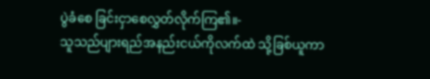ပွဲခံစေ ခြင်းငှာစေလွှတ်လိုက်ကြ၏။-
သူသည်ပျားရည်အနည်းငယ်ကိုလက်ထဲ သို့ခြစ်ယူကာ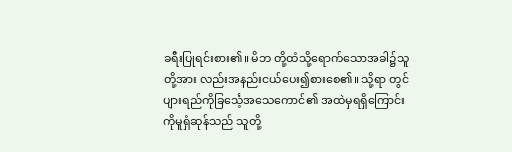ခရီးပြုရင်းစား၏။ မိဘ တို့ထံသို့ရောက်သောအခါ၌သူတို့အား လည်းအနည်းငယ်ပေး၍စားစေ၏။ သို့ရာ တွင်ပျားရည်ကိုခြင်္သေ့အသေကောင်၏ အထဲမှရရှိကြောင်းကိုမူရှံဆုန်သည် သူတို့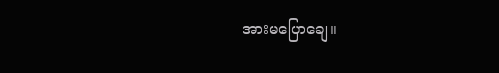အားမပြောချေ။